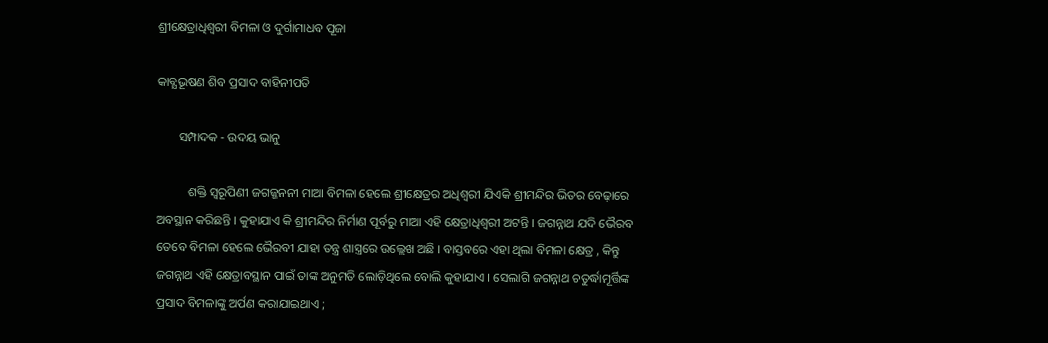ଶ୍ରୀକ୍ଷେତ୍ରାଧିଶ୍ବରୀ ବିମଳା ଓ ଦୁର୍ଗାମାଧବ ପୂଜା

କାବ୍ଯଭୂଷଣ ଶିବ ପ୍ରସାଦ ବାହିନୀପତି

       ସମ୍ପାଦକ - ଉଦୟ ଭାନୁ

          ଶକ୍ତି ସ୍ବରୂପିଣୀ ଜଗଜ୍ଜନନୀ ମାଆ ବିମଳା ହେଲେ ଶ୍ରୀକ୍ଷେତ୍ରର ଅଧିଶ୍ବରୀ ଯିଏକି ଶ୍ରୀମନ୍ଦିର ଭିତର ବେଢ଼ାରେ ଅବସ୍ଥାନ କରିଛନ୍ତି । କୁହାଯାଏ କି ଶ୍ରୀମନ୍ଦିର ନିର୍ମାଣ ପୂର୍ବରୁ ମାଆ ଏହି କ୍ଷେତ୍ରାଧିଶ୍ବରୀ ଅଟନ୍ତି । ଜଗନ୍ନାଥ ଯଦି ଭୈରବ ତେବେ ବିମଳା ହେଲେ ଭୈରବୀ ଯାହା ତନ୍ତ୍ର ଶାସ୍ତ୍ରରେ ଉଲ୍ଲେଖ ଅଛି । ବାସ୍ତବରେ ଏହା ଥିଲା ବିମଳା କ୍ଷେତ୍ର , କିନ୍ତୁ ଜଗନ୍ନାଥ ଏହି କ୍ଷେତ୍ରାବସ୍ଥାନ ପାଇଁ ତାଙ୍କ ଅନୁମତି ଲୋଡ଼ିଥିଲେ ବୋଲି କୁହାଯାଏ । ସେଲାଗି ଜଗନ୍ନାଥ ଚତୁର୍ଦ୍ଧାମୂର୍ତ୍ତିଙ୍କ ପ୍ରସାଦ ବିମଳାଙ୍କୁ ଅର୍ପଣ କରାଯାଇଥାଏ ;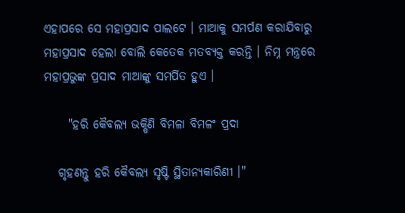ଏହାପରେ ସେ ମହାପ୍ରସାଦ ପାଲଟେ । ମାଆକୁ ସମର୍ପଣ କରାଯିବାରୁ ମହାପ୍ରସାଦ ହେଲା ବୋଲି କେତେକ ମତବ୍ୟକ୍ତ କରନ୍ତି । ନିମ୍ନ ମନ୍ତ୍ରରେ ମହାପ୍ରଭୁଙ୍କ ପ୍ରସାଦ ମାଆଙ୍କୁ ସମର୍ପିତ ହୁଏ ।

     "ହରି କୈବଲ୍ୟ ଭକ୍ଷିଣି ବିମଳା ବିମଳଂ ପ୍ରଦା

   ଗୃହଣନ୍ତୁ ହରି କୈବଲ୍ୟ ସୃଷ୍ଟି ସ୍ଥିତାନ୍ଯକାରିଣୀ ।"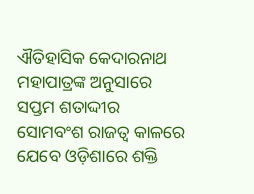ଐତିହାସିକ କେଦାରନାଥ ମହାପାତ୍ରଙ୍କ ଅନୁସାରେ ସପ୍ତମ ଶତାଦ୍ଦୀର ସୋମବଂଶ ରାଜତ୍ବ କାଳରେ ଯେବେ ଓଡ଼ିଶାରେ ଶକ୍ତି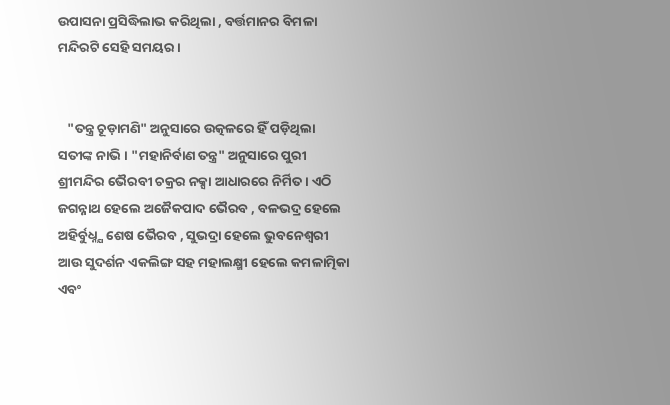ଉପାସନା ପ୍ରସିଦ୍ଧିଲାଭ କରିଥିଲା , ବର୍ତ୍ତମାନର ବିମଳା ମନ୍ଦିରଟି ସେହି ସମୟର ।


   "ତନ୍ତ୍ର ଚୂଡ଼ାମଣି" ଅନୁସାରେ ଉତ୍କଳରେ ହିଁ ପଡ଼ିଥିଲା ସତୀଙ୍କ ନାଭି । "ମହାନିର୍ବାଣ ତନ୍ତ୍ର" ଅନୁସାରେ ପୁରୀ ଶ୍ରୀମନ୍ଦିର ଭୈରବୀ ଚକ୍ରର ନକ୍ସା ଆଧାରରେ ନିର୍ମିତ । ଏଠି ଜଗନ୍ନାଥ ହେଲେ ଅଜୈକପାଦ ଭୈରବ , ବଳଭଦ୍ର ହେଲେ ଅହିର୍ବୁଧ୍ନ୍ଯ ଶେଷ ଭୈରବ , ସୁଭଦ୍ରା ହେଲେ ଭୁବନେଶ୍ବରୀ ଆଉ ସୁଦର୍ଶନ ଏକଲିଙ୍ଗ ସହ ମହାଲକ୍ଷ୍ମୀ ହେଲେ କମଳାତ୍ମିକା ଏବଂ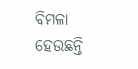ବିମଳା ହେଉଛନ୍ତି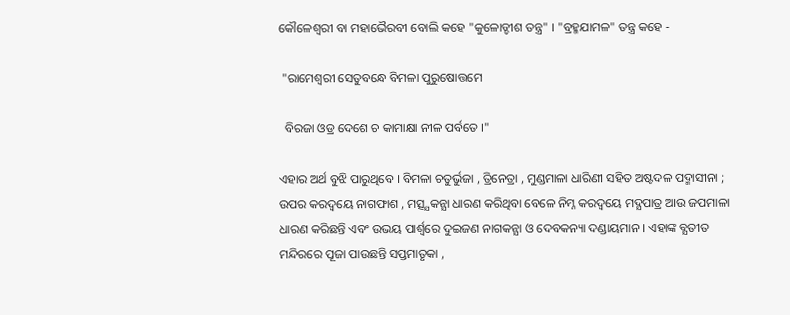କୌଳେଶ୍ବରୀ ବା ମହାଭୈରବୀ ବୋଲି କହେ "କୁଳୋଡ୍ଡୀଶ ତନ୍ତ୍ର" । "ବ୍ରହ୍ମଯାମଳ" ତନ୍ତ୍ର କହେ -

 "ରାମେଶ୍ୱରୀ ସେତୁବନ୍ଧେ ବିମଳା ପୁରୁଷୋତ୍ତମେ

  ବିରଜା ଓଡ୍ର ଦେଶେ ଚ କାମାକ୍ଷା ନୀଳ ପର୍ବତେ ।"

ଏହାର ଅର୍ଥ ବୁଝି ପାରୁଥିବେ । ବିମଳା ଚତୁର୍ଭୁଜା , ତ୍ରିନେତ୍ରା , ମୁଣ୍ଡମାଳା ଧାରିଣୀ ସହିତ ଅଷ୍ଟଦଳ ପଦ୍ମାସୀନା ; ଉପର କରଦ୍ବୟେ ନାଗଫାଶ , ମତ୍ସ୍ଯକନ୍ଯା ଧାରଣ କରିଥିବା ବେଳେ ନିମ୍ନ କରଦ୍ବୟେ ମଦ୍ଯପାତ୍ର ଆଉ ଜପମାଳା ଧାରଣ କରିଛନ୍ତି ଏବଂ ଉଭୟ ପାର୍ଶ୍ୱରେ ଦୁଇଜଣ ନାଗକନ୍ଯା ଓ ଦେବକନ୍ୟା ଦଣ୍ଡାୟମାନ । ଏହାଙ୍କ ବ୍ଯତୀତ ମନ୍ଦିରରେ ପୂଜା ପାଉଛନ୍ତି ସପ୍ତମାତୃକା ,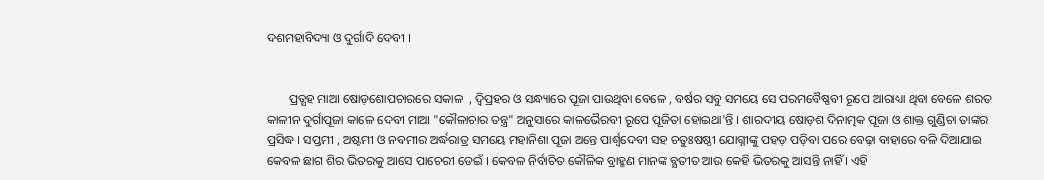ଦଶମହାବିଦ୍ୟା ଓ ଦୁର୍ଗାଦି ଦେବୀ ।


       ପ୍ରତ୍ଯହ ମାଆ ଷୋଡ଼ଶୋପଚାରରେ ସକାଳ  , ଦ୍ବିପ୍ରହର ଓ ସନ୍ଧ୍ୟାରେ ପୂଜା ପାଉଥିବା ବେଳେ , ବର୍ଷର ସବୁ ସମୟେ ସେ ପରମବୈଷ୍ଣବୀ ରୂପେ ଆରାଧ୍ୟା ଥିବା ବେଳେ ଶରତ କାଳୀନ ଦୁର୍ଗାପୂଜା କାଳେ ଦେବୀ ମାଆ "କୌଳାଚାର ତନ୍ତ୍ର" ଅନୁସାରେ କାଳଭୈରବୀ ରୂପେ ପୂଜିତା ହୋଇଥା'ନ୍ତି । ଶାରଦୀୟ ଷୋଡ଼ଶ ଦିନାତ୍ମକ ପୂଜା ଓ ଶାକ୍ତ ଗୁଣ୍ଡିଚା ତାଙ୍କର ପ୍ରସିଦ୍ଧ । ସପ୍ତମୀ , ଅଷ୍ଟମୀ ଓ ନବମୀର ଅର୍ଦ୍ଧରାତ୍ର ସମୟେ ମହାନିଶା ପୂଜା ଅନ୍ତେ ପାର୍ଶ୍ବଦେବୀ ସହ ଚତୁଃଷଷ୍ଠୀ ଯୋଗ୍ନୀଙ୍କୁ ପହଡ଼ ପଡ଼ିବା ପରେ ବେଢ଼ା ବାହାରେ ବଳି ଦିଆଯାଇ କେବଳ ଛାଗ ଶିର ଭିତରକୁ ଆସେ ପାଚେରୀ ଡେଇଁ । କେବଳ ନିର୍ବାଚିତ କୌଳିକ ବ୍ରାହ୍ମଣ ମାନଙ୍କ ବ୍ଯତୀତ ଆଉ କେହି ଭିତରକୁ ଆସନ୍ତି ନାହିଁ । ଏହି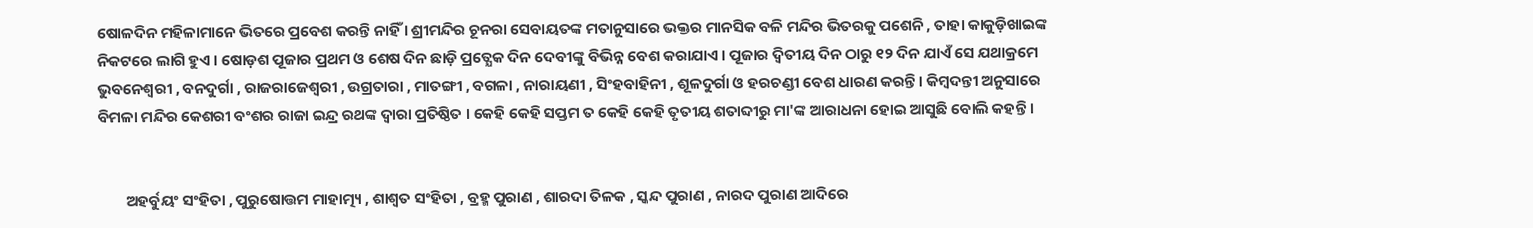ଷୋଳଦିନ ମହିଳାମାନେ ଭିତରେ ପ୍ରବେଶ କରନ୍ତି ନାହିଁ । ଶ୍ରୀମନ୍ଦିର ଚୂନରା ସେବାୟତଙ୍କ ମତାନୁସାରେ ଭକ୍ତର ମାନସିକ ବଳି ମନ୍ଦିର ଭିତରକୁ ପଶେନି , ତାହା କାକୁଡ଼ିଖାଇଙ୍କ ନିକଟରେ ଲାଗି ହୁଏ । ଷୋଡ଼ଶ ପୂଜାର ପ୍ରଥମ ଓ ଶେଷ ଦିନ ଛାଡ଼ି ପ୍ରତ୍ଯେକ ଦିନ ଦେବୀଙ୍କୁ ବିଭିନ୍ନ ବେଶ କରାଯାଏ । ପୂଜାର ଦ୍ବିତୀୟ ଦିନ ଠାରୁ ୧୨ ଦିନ ଯାଏଁ ସେ ଯଥାକ୍ରମେ ଭୁବନେଶ୍ବରୀ , ବନଦୁର୍ଗା , ରାଜରାଜେଶ୍ୱରୀ , ଉଗ୍ରତାରା , ମାତଙ୍ଗୀ , ବଗଳା , ନାରାୟଣୀ , ସିଂହବାହିନୀ , ଶୂଳଦୁର୍ଗା ଓ ହରଚଣ୍ଡୀ ବେଶ ଧାରଣ କରନ୍ତି । କିମ୍ବଦନ୍ତୀ ଅନୁସାରେ ବିମଳା ମନ୍ଦିର କେଶରୀ ବଂଶର ରାଜା ଇନ୍ଦ୍ର ରଥଙ୍କ ଦ୍ବାରା ପ୍ରତିଷ୍ଠିତ । କେହି କେହି ସପ୍ତମ ତ କେହି କେହି ତୃତୀୟ ଶତାବ୍ଦୀରୁ ମା'ଙ୍କ ଆରାଧନା ହୋଇ ଆସୁଛି ବୋଲି କହନ୍ତି ।


        ଅହର୍ବୁୟଂ ସଂହିତା , ପୁରୁଷୋତ୍ତମ ମାହାତ୍ମ୍ୟ , ଶାଶ୍ୱତ ସଂହିତା , ବ୍ରହ୍ମ ପୁରାଣ , ଶାରଦା ତିଳକ , ସ୍କନ୍ଦ ପୁରାଣ , ନାରଦ ପୁରାଣ ଆଦିରେ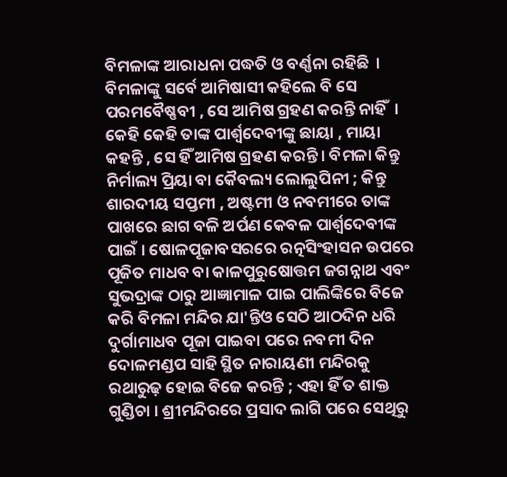ବିମଳାଙ୍କ ଆରାଧନା ପଦ୍ଧତି ଓ ବର୍ଣ୍ଣନା ରହିଛି  । ବିମଳାଙ୍କୁ ସର୍ବେ ଆମିଷାସୀ କହିଲେ ବି ସେ ପରମବୈଷ୍ଣବୀ , ସେ ଆମିଷ ଗ୍ରହଣ କରନ୍ତି ନାହିଁ  । କେହି କେହି ତାଙ୍କ ପାର୍ଶ୍ୱଦେବୀଙ୍କୁ ଛାୟା , ମାୟା କହନ୍ତି , ସେ ହିଁ ଆମିଷ ଗ୍ରହଣ କରନ୍ତି । ବିମଳା କିନ୍ତୁ ନିର୍ମାଲ୍ୟ ପ୍ରିୟା ବା କୈବଲ୍ୟ ଲୋଲୁପିନୀ ; କିନ୍ତୁ ଶାରଦୀୟ ସପ୍ତମୀ , ଅଷ୍ଟମୀ ଓ ନବମୀରେ ତାଙ୍କ ପାଖରେ ଛାଗ ବଳି ଅର୍ପଣ କେବଳ ପାର୍ଶ୍ୱଦେବୀଙ୍କ ପାଇଁ । ଷୋଳପୂଜାବସରରେ ରତ୍ନସିଂହାସନ ଉପରେ ପୂଜିତ ମାଧବ ବା କାଳପୁରୁଷୋତ୍ତମ ଜଗନ୍ନାଥ ଏବଂ ସୁଭଦ୍ରାଙ୍କ ଠାରୁ ଆଜ୍ଞାମାଳ ପାଇ ପାଲିଙ୍କିରେ ବିଜେ କରି ବିମଳା ମନ୍ଦିର ଯା'ନ୍ତିଓ ସେଠି ଆଠଦିନ ଧରି ଦୁର୍ଗାମାଧବ ପୂଜା ପାଇବା ପରେ ନବମୀ ଦିନ ଦୋଳମଣ୍ଡପ ସାହି ସ୍ଥିତ ନାରାୟଣୀ ମନ୍ଦିରକୁ ରଥାରୁଢ଼ ହୋଇ ବିଜେ କରନ୍ତି ; ଏହା ହିଁ ତ ଶାକ୍ତ ଗୁଣ୍ଡିଚା । ଶ୍ରୀମନ୍ଦିରରେ ପ୍ରସାଦ ଲାଗି ପରେ ସେଥିରୁ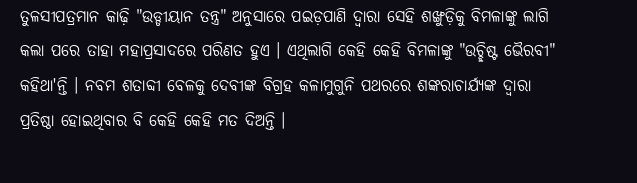ତୁଳସୀପତ୍ରମାନ କାଢ଼ି "ଉଡ୍ଡୀୟାନ ତନ୍ତ୍ର" ଅନୁସାରେ ପଇଡ଼ପାଣି ଦ୍ବାରା ସେହି ଶଙ୍ଖୁଡ଼ିକୁ ବିମଳାଙ୍କୁ ଲାଗି କଲା ପରେ ତାହା ମହାପ୍ରସାଦରେ ପରିଣତ ହୁଏ । ଏଥିଲାଗି କେହି କେହି ବିମଳାଙ୍କୁ "ଉଚ୍ଛିଷ୍ଟ ଭୈରବୀ" କହିଥା'ନ୍ତି । ନବମ ଶତାବ୍ଦୀ ବେଳକୁ ଦେବୀଙ୍କ ବିଗ୍ରହ କଳାମୁଗୁନି ପଥରରେ ଶଙ୍କରାଚାର୍ଯ୍ୟଙ୍କ ଦ୍ବାରା ପ୍ରତିଷ୍ଠା ହୋଇଥିବାର ବି କେହି କେହି ମତ ଦିଅନ୍ତି ।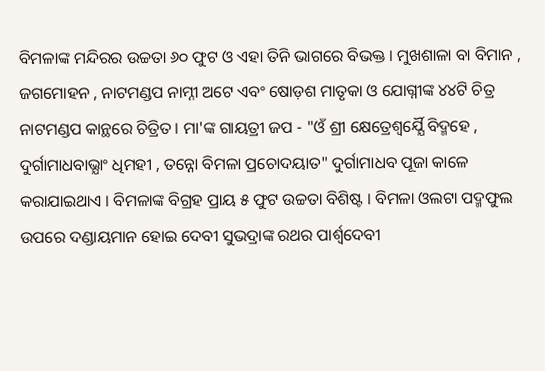ବିମଳାଙ୍କ ମନ୍ଦିରର ଉଚ୍ଚତା ୬୦ ଫୁଟ ଓ ଏହା ତିନି ଭାଗରେ ବିଭକ୍ତ । ମୁଖଶାଳା ବା ବିମାନ , ଜଗମୋହନ , ନାଟମଣ୍ଡପ ନାମ୍ନୀ ଅଟେ ଏବଂ ଷୋଡ଼ଶ ମାତୃକା ଓ ଯୋଗ୍ନୀଙ୍କ ୪୪ଟି ଚିତ୍ର ନାଟମଣ୍ଡପ କାନ୍ଥରେ ଚିତ୍ରିତ । ମା'ଙ୍କ ଗାୟତ୍ରୀ ଜପ - "ଓଁ ଶ୍ରୀ କ୍ଷେତ୍ରେଶ୍ବର୍ଯ୍ଯୈ ବିଦ୍ମହେ , ଦୁର୍ଗାମାଧବାଭ୍ଯାଂ ଧିମହୀ , ତନ୍ନୋ ବିମଳା ପ୍ରଚୋଦୟାତ" ଦୁର୍ଗାମାଧବ ପୂଜା କାଳେ କରାଯାଇଥାଏ । ବିମଳାଙ୍କ ବିଗ୍ରହ ପ୍ରାୟ ୫ ଫୁଟ ଉଚ୍ଚତା ବିଶିଷ୍ଟ । ବିମଳା ଓଲଟା ପଦ୍ମଫୁଲ ଉପରେ ଦଣ୍ଡାୟମାନ ହୋଇ ଦେବୀ ସୁଭଦ୍ରାଙ୍କ ରଥର ପାର୍ଶ୍ୱଦେବୀ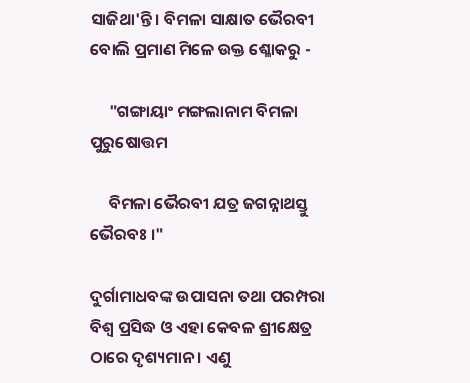ସାଜିଥା'ନ୍ତି । ବିମଳା ସାକ୍ଷାତ ଭୈରବୀ ବୋଲି ପ୍ରମାଣ ମିଳେ ଉକ୍ତ ଶ୍ଳୋକରୁ -

     "ଗଙ୍ଗାୟାଂ ମଙ୍ଗଲାନାମ ବିମଳା ପୁରୁଷୋତ୍ତମ

     ବିମଳା ଭୈରବୀ ଯତ୍ର ଜଗନ୍ନାଥସ୍ତୁ ଭୈରବଃ ।"

ଦୁର୍ଗାମାଧବଙ୍କ ଉପାସନା ତଥା ପରମ୍ପରା ବିଶ୍ୱ ପ୍ରସିଦ୍ଧ ଓ ଏହା କେବଳ ଶ୍ରୀକ୍ଷେତ୍ର ଠାରେ ଦୃଶ୍ୟମାନ । ଏଣୁ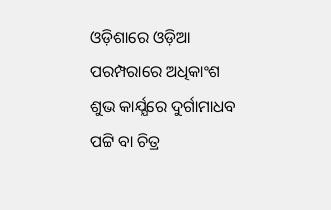ଓଡ଼ିଶାରେ ଓଡ଼ିଆ ପରମ୍ପରାରେ ଅଧିକାଂଶ ଶୁଭ କାର୍ଯ୍ଯରେ ଦୁର୍ଗାମାଧବ ପଟ୍ଟି ବା ଚିତ୍ର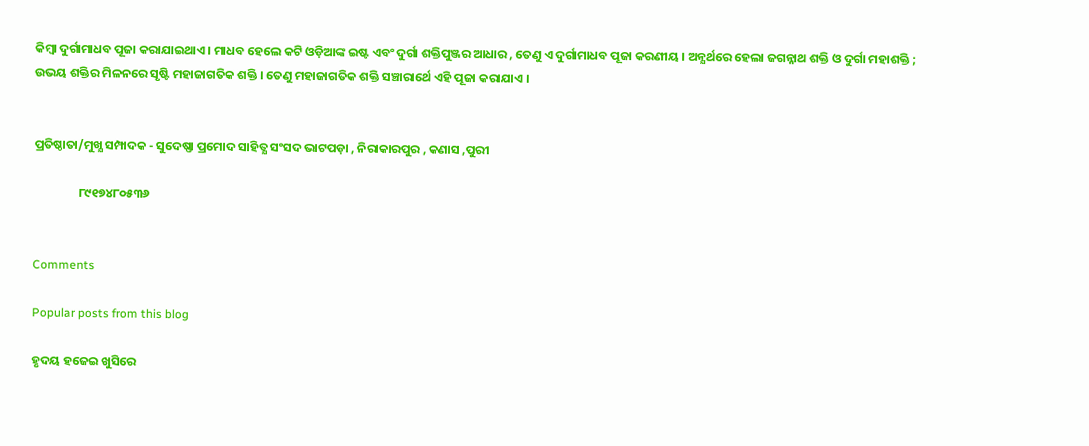କିମ୍ବା ଦୁର୍ଗାମାଧବ ପୂଜା କରାଯାଇଥାଏ । ମାଧବ ହେଲେ କଟି ଓଡ଼ିଆଙ୍କ ଇଷ୍ଟ ଏବଂ ଦୁର୍ଗା ଶକ୍ତିପୁଞ୍ଜର ଆଧାର , ତେଣୁ ଏ ଦୁର୍ଗାମାଧବ ପୂଜା କରଣୀୟ । ଅନ୍ଯର୍ଥରେ ହେଲା ଜଗନ୍ନାଥ ଶକ୍ତି ଓ ଦୁର୍ଗା ମହାଶକ୍ତି ; ଉଭୟ ଶକ୍ତିର ମିଳନରେ ସୃଷ୍ଟି ମହାଜାଗତିକ ଶକ୍ତି । ତେଣୁ ମହାଜାଗତିକ ଶକ୍ତି ସଞ୍ଚାରାର୍ଥେ ଏହି ପୂଜା କରାଯାଏ ।


ପ୍ରତିଷ୍ଠାତା/ମୁଖ୍ଯ ସମ୍ପାଦକ - ସୁଦେଷ୍ଣା ପ୍ରମୋଦ ସାହିତ୍ଯ ସଂସଦ ଭାଟପଡ଼ା , ନିରାକାରପୁର , କଣାସ ,ପୁରୀ

                ୮୯୧୭୪୮୦୫୩୬


Comments

Popular posts from this blog

ହୃଦୟ ହଜେଇ ଖୁସିରେ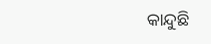କାନ୍ଦୁଛି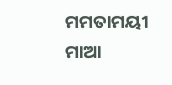ମମତାମୟୀ ମାଆ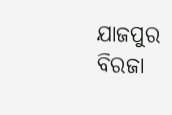ଯାଜପୁର ବିରଜା